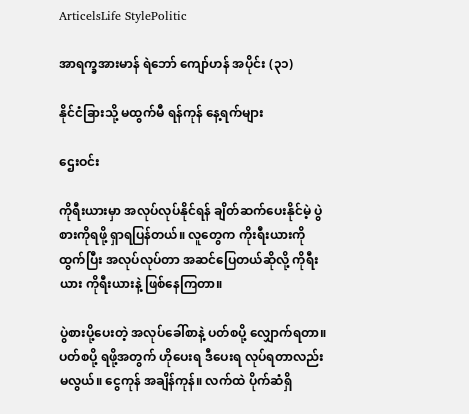ArticelsLife StylePolitic

အာရက္ခအားမာန် ရဲဘော် ကျော်ဟန် အပိုင်း (၃၁)

နိုင်ငံခြားသို့ မထွက်မီ ရန်ကုန် နေ့ရက်များ

ဌေးဝင်း

ကိုရီးယားမှာ အလုပ်လုပ်နိုင်ရန် ချိတ်ဆက်ပေးနိုင်မဲ့ ပွဲစားကိုရဖို့ ရှာရပြန်တယ်။ လူတွေက ကိုးရီးယားကိုထွက်ပြီး အလုပ်လုပ်တာ အဆင်ပြေတယ်ဆိုလို့ ကိုရီးယား ကိုရီးယားနဲ့ ဖြစ်နေကြတာ။

ပွဲစားပို့ပေးတဲ့ အလုပ်ခေါ်စာနဲ့ ပတ်စပို့ လျှောက်ရတာ။ ပတ်စပို့ ရဖို့အတွက် ဟိုပေးရ ဒီပေးရ လုပ်ရတာလည်း မလွယ်။ ငွေကုန် အချိန်ကုန်။ လက်ထဲ ပိုက်ဆံရှိ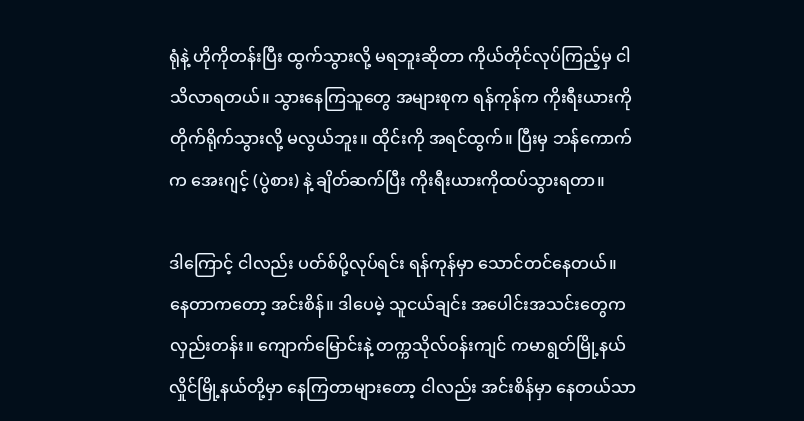ရုံနဲ့ ဟိုကိုတန်းပြီး ထွက်သွားလို့ မရဘူးဆိုတာ ကိုယ်တိုင်လုပ်ကြည့်မှ ငါ သိလာရတယ်။ သွားနေကြသူတွေ အများစုက ရန်ကုန်က ကိုးရီးယားကို တိုက်ရိုက်သွားလို့ မလွယ်ဘူး။ ထိုင်းကို အရင်ထွက်။ ပြီးမှ ဘန်ကောက်က အေးဂျင့် (ပွဲစား) နဲ့ ချိတ်ဆက်ပြီး ကိုးရီးယားကိုထပ်သွားရတာ။

ဒါကြောင့် ငါလည်း ပတ်စ်ပို့လုပ်ရင်း ရန်ကုန်မှာ သောင်တင်နေတယ်။ နေတာကတော့ အင်းစိန်။ ဒါပေမဲ့ သူငယ်ချင်း အပေါင်းအသင်းတွေက လှည်းတန်း။ ကျောက်မြောင်းနဲ့ တက္ကသိုလ်ဝန်းကျင် ကမာရွတ်မြို့နယ် လှိုင်မြို့နယ်တို့မှာ နေကြတာများတော့ ငါလည်း အင်းစိန်မှာ နေတယ်သာ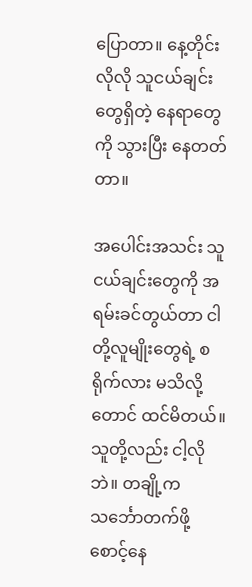ပြောတာ။ နေ့တိုင်းလိုလို သူငယ်ချင်းတွေရှိတဲ့ နေရာတွေကို သွားပြီး နေတတ်တာ။

အပေါင်းအသင်း သူငယ်ချင်းတွေကို အရမ်းခင်တွယ်တာ ငါတို့လူမျိုးတွေရဲ့ စရိုက်လား မသိလို့တောင် ထင်မိတယ်။ သူတို့လည်း ငါ့လိုဘဲ။ တချို့က သင်္ဘောတက်ဖို့ စောင့်နေ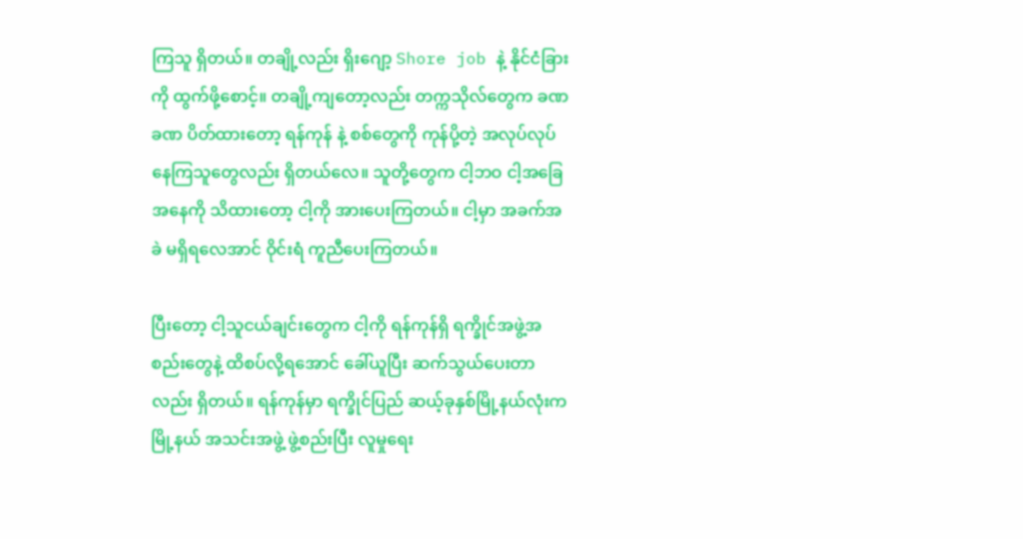ကြသူ ရှိတယ်။ တချို့လည်း ရှိးဂျော့ Shore job နဲ့ နိုင်ငံခြားကို ထွက်ဖို့စောင့်။ တချို့ကျတော့လည်း တက္ကသိုလ်တွေက ခဏခဏ ပိတ်ထားတော့ ရန်ကုန် နဲ့ စစ်တွေကို ကုန်ပို့တဲ့ အလုပ်လုပ်နေကြသူတွေလည်း ရှိတယ်လေ။ သူတို့တွေက ငါ့ဘဝ ငါ့အခြေအနေကို သိထားတော့ ငါ့ကို အားပေးကြတယ်။ ငါ့မှာ အခက်အခဲ မရှိရလေအာင် ဝိုင်းရံ ကူညီပေးကြတယ်။

ပြီးတော့ ငါ့သူငယ်ချင်းတွေက ငါ့ကို ရန်ကုန်ရှိ ရက္ခိုင်အဖွဲ့အစည်းတွေနဲ့ ထိစပ်လို့ရအောင် ခေါ်ယူပြီး ဆက်သွယ်ပေးတာလည်း ရှိတယ်။ ရန်ကုန်မှာ ရက္ခိုင်ပြည် ဆယ့်ခုနှစ်မြို့နယ်လုံးက မြို့နယ် အသင်းအဖွဲ့ ဖွဲ့စည်းပြီး လူမှုရေး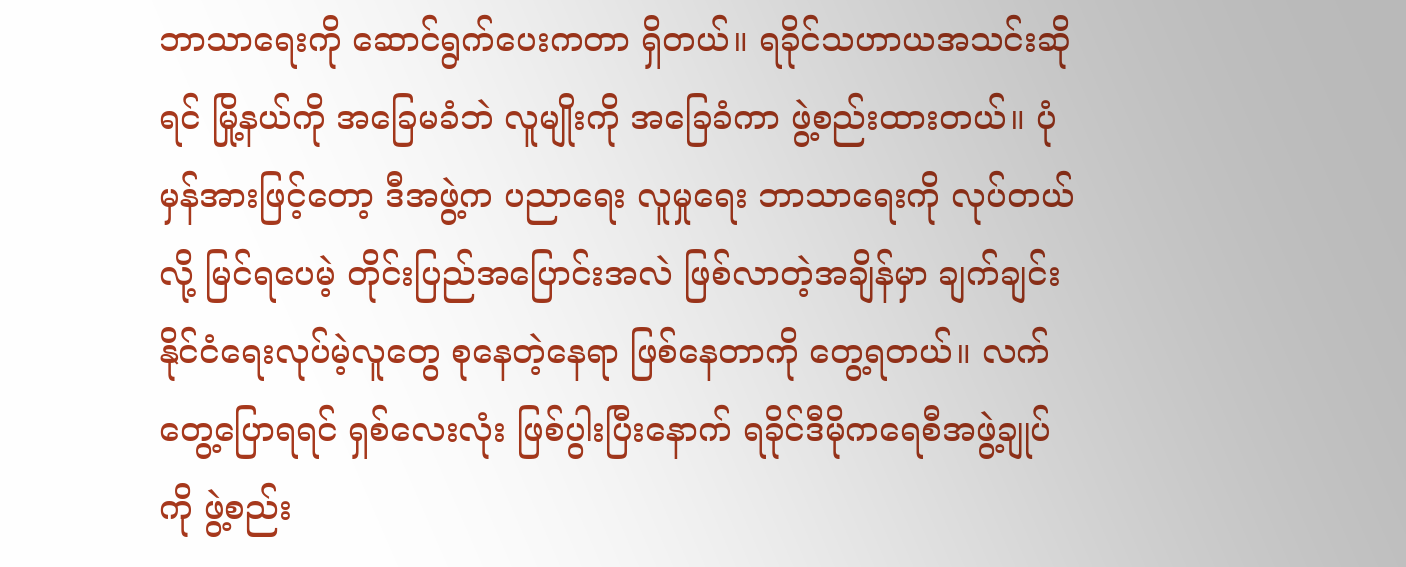ဘာသာရေးကို ဆောင်ရွက်ပေးကတာ ရှိတယ်။ ရခိုင်သဟာယအသင်းဆိုရင် မြို့နယ်ကို အခြေမခံဘဲ လူမျိုးကို အခြေခံကာ ဖွဲ့စည်းထားတယ်။ ပုံမှန်အားဖြင့်တော့ ဒီအဖွဲ့က ပညာရေး လူမှုရေး ဘာသာရေးကို လုပ်တယ်လို့ မြင်ရပေမဲ့ တိုင်းပြည်အပြောင်းအလဲ ဖြစ်လာတဲ့အချိန်မှာ ချက်ချင်း နိုင်ငံရေးလုပ်မဲ့လူတွေ စုနေတဲ့နေရာ ဖြစ်နေတာကို တွေ့ရတယ်။ လက်တွေ့ပြောရရင် ရှစ်လေးလုံး ဖြစ်ပွါးပြီးနောက် ရခိုင်ဒီမိုကရေစီအဖွဲ့ချုပ်ကို ဖွဲ့စည်း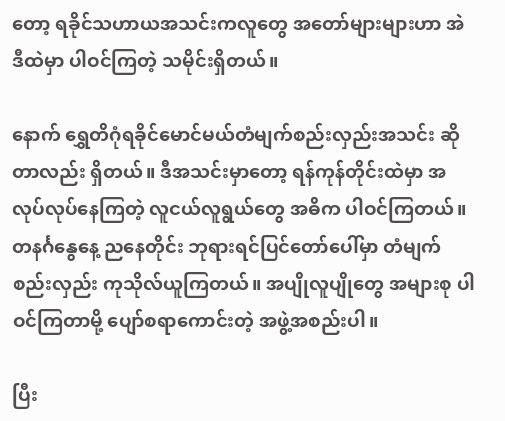တော့ ရခိုင်သဟာယအသင်းကလူတွေ အတော်များများဟာ အဲဒီထဲမှာ ပါဝင်ကြတဲ့ သမိုင်းရှိတယ်။

နောက် ရွှေတိဂုံရခိုင်မောင်မယ်တံမျက်စည်းလှည်းအသင်း ဆိုတာလည်း ရှိတယ်။ ဒီအသင်းမှာတော့ ရန်ကုန်တိုင်းထဲမှာ အလုပ်လုပ်နေကြတဲ့ လူငယ်လူရွယ်တွေ အဓိက ပါဝင်ကြတယ်။ တနင်္ဂနွေနေ့ ညနေတိုင်း ဘုရားရင်ပြင်တော်ပေါ်မှာ တံမျက်စည်းလှည်း ကုသိုလ်ယူကြတယ်။ အပျိုလူပျိုတွေ အများစု ပါဝင်ကြတာမို့ ပျော်စရာကောင်းတဲ့ အဖွဲ့အစည်းပါ။

ပြီး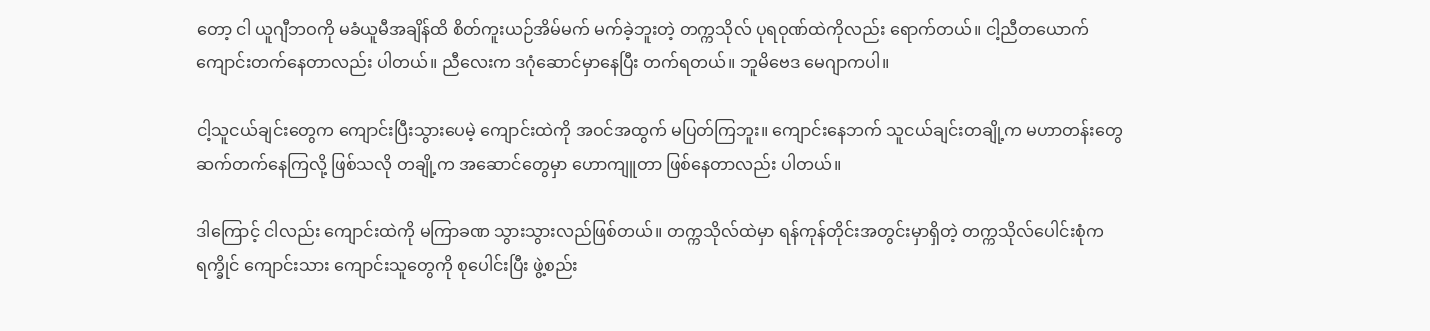တော့ ငါ ယူဂျီဘဝကို မခံယူမီအချိန်ထိ စိတ်ကူးယဉ်အိမ်မက် မက်ခဲ့ဘူးတဲ့ တက္ကသိုလ် ပုရဝုဏ်ထဲကိုလည်း ရောက်တယ်။ ငါ့ညီတယောက် ကျောင်းတက်နေတာလည်း ပါတယ်။ ညီလေးက ဒဂုံဆောင်မှာနေပြီး တက်ရတယ်။ ဘူမိဗေဒ မေဂျာကပါ။

ငါ့သူငယ်ချင်းတွေက ကျောင်းပြီးသွားပေမဲ့ ကျောင်းထဲကို အဝင်အထွက် မပြတ်ကြဘူး။ ကျောင်းနေဘက် သူငယ်ချင်းတချို့က မဟာတန်းတွေ ဆက်တက်နေကြလို့ ဖြစ်သလို တချို့က အဆောင်တွေမှာ ဟောကျူတာ ဖြစ်နေတာလည်း ပါတယ်။

ဒါကြောင့် ငါလည်း ကျောင်းထဲကို မကြာခဏ သွားသွားလည်ဖြစ်တယ်။ တက္ကသိုလ်ထဲမှာ ရန်ကုန်တိုင်းအတွင်းမှာရှိတဲ့ တက္ကသိုလ်ပေါင်းစုံက ရက္ခိုင် ကျောင်းသား ကျောင်းသူတွေကို စုပေါင်းပြီး ဖွဲ့စည်း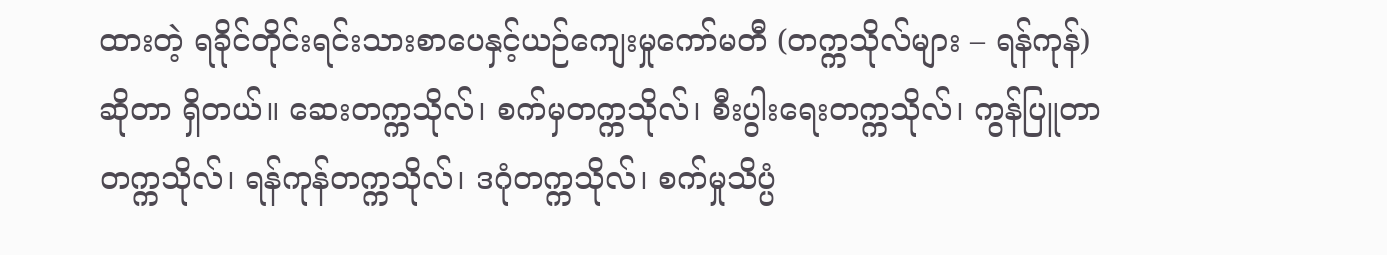ထားတဲ့ ရခိုင်တိုင်းရင်းသားစာပေနှင့်ယဉ်ကျေးမှုကော်မတီ (တက္ကသိုလ်များ – ရန်ကုန်) ဆိုတာ ရှိတယ်။ ဆေးတက္ကသိုလ်၊ စက်မှတက္ကသိုလ်၊ စီးပွါးရေးတက္ကသိုလ်၊ ကွန်ပြူတာတက္ကသိုလ်၊ ရန်ကုန်တက္ကသိုလ်၊ ဒဂုံတက္ကသိုလ်၊ စက်မှုသိပ္ပံ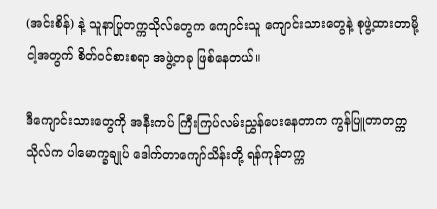(အင်းစိန်) နဲ့ သူနာပြုတက္ကသိုလ်တွေက ကျောင်းသူ ကျောင်းသားတွေနဲ့ စုဖွဲ့ထားတာမို့ ငါ့အတွက် စိတ်ဝင်စားစရာ အဖွဲ့တခု ဖြစ်နေတယ်။

ဒီကျောင်းသားတွေကို အနီးကပ် ကြီးကြပ်လမ်းညွှန်ပေးနေတာက ကွန်ပြူတာတက္ကသိုလ်က ပါမောက္ခချုပ် ဒေါက်တာကျော်သိန်းတို့ ရန်ကုန်တက္က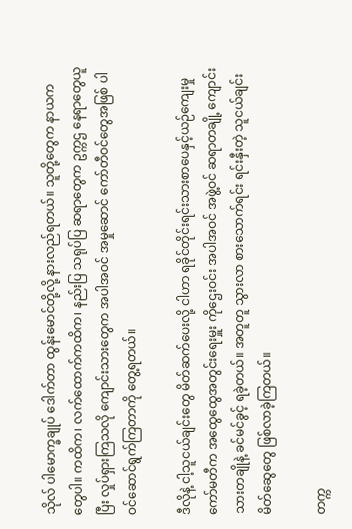သိုလ် ပါမောက္ခချုပ် ဒေါက်တာ ထွန်းမောင်တို့လို့ နားလည်ရတယ်။ သူတို့တွေက နာယကတွေပါ။ ကထိက၊ လက်ထောက်ကထိက၊ နည်းပြ သရုပ်ပြ ဆရာတွေက ဥက္ကဌ နေရာတွေယူပြီး လှုပ်ရှားကြသလို ကျောင်းသားတွေက အပါအဝင် အမှုဆောင် ကော်တီဝင်တွေအဖြစ် ပါဝင်ဆောင်ရွက်ကြတာကို တွေ့ရတယ်။

ဒီလိုနဲ့ ငါ့သူငယ်ချင်းတွေ မိတ်ဆက်ပေးလို့ ငါဟာ ရခိုင်တိုင်းရင်းသားစာပေနှင့်ယဉ်ကျေးမှု ကော်မတီက အထွေထွေအတွင်းရေးမှူး ကိုဌေးဝင်း အပါအဝင် အဖွဲ့ဝင် ဆရာတချို့ ကျောင်းသားတချိုနဲ့ ခင်မင်ခွင့် ရခဲ့တယ်။ အတူတူ သွားလာ စားသောက်ရင်း ရင်းနှီးတဲ့ သူငယ်ချင်းမိတ်ဆွေတွေ ဖြစ်လာခဲ့ကြတယ်။

တက္က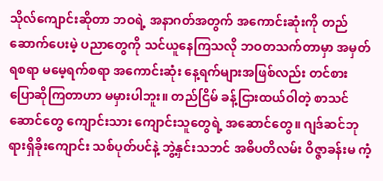သိုလ်ကျောင်းဆိုတာ ဘဝရဲ့ အနာဂတ်အတွက် အကောင်းဆုံးကို တည်ဆောက်ပေးမဲ့ ပညာတွေကို သင်ယူနေကြသလို ဘဝတသက်တာမှာ အမှတ်ရစရာ မမေ့ရက်စရာ အကောင်းဆုံး နေ့ရက်များအဖြစ်လည်း တင်စား ပြောဆိုကြတာဟာ မမှားပါဘူး။ တည်ငြိမ် ခန့်ငြားထယ်ဝါတဲ့ စာသင်ဆောင်တွေ ကျောင်းသား ကျောင်းသူတွေရဲ့ အဆောင်တွေ။ ဂျဒ်ဆင်ဘုရားရှိခိုးကျောင်း သစ်ပုတ်ပင်နဲ့ ဘွဲ့နှင်းသဘင် အဓိပတိလမ်း ဝိဇ္ဇာခန်းမ ကံ့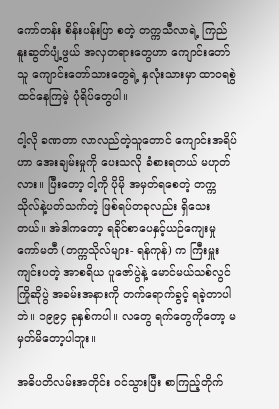ကော်တန်း စိန်းပန်းပြာ စတဲ့ တက္ကသီလာရဲ့ ကြည်နူးဆွတ်ပျံ့ဖွယ် အလှတရားတွေဟာ ကျောင်းတော်သူ ကျောင်းတော်သားတွေရဲ့ နှလုံးသားမှာ ထာဝရစွဲထင်နေကြမဲ့ ပုံရိပ်တွေပါ။

ငါ့လို ခဏတာ လာလည်တဲ့သူတောင် ကျောင်းအရိပ်ဟာ အေးချမ်းမှုကို ပေးသလို ခံစားရတယ် မဟုတ်လား။ ပြီးတော့ ငါ့ကို ပိုမို အမှတ်ရစေတဲ့ တက္ကသိုလ်နဲ့ပတ်သက်တဲ့ ဖြစ်ရပ်တခုလည်း ရှိသေးတယ်။ အဲဒါကတော့ ရခိုင်စာပေနှင့်ယဉ်ကျေးမှုကော်မတီ (တက္ကသိုလ်များ- ရန်ကုန်) က ကြီးမှူးကျင်းပတဲ့ အာစရိယ ပူဇော်ပွဲနဲ့ မောင်မယ်သစ်လွင် ကြိုဆိုပွဲ အခမ်းအနားကို တက်ရောက်ခွင့် ရခဲ့တာပါဘဲ။ ၁၉၉၄ ခုနှစ်ကပါ။ လတွေ ရက်တွေကိုတော့ မမှတ်မိတော့ပါဘူး။

အဓိပတိလမ်းအတိုင်း ဝင်သွားပြီး စာကြည့်တိုက်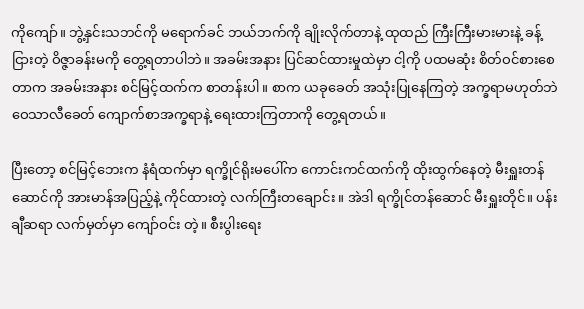ကိုကျော်။ ဘွဲ့နှင်းသဘင်ကို မရောက်ခင် ဘယ်ဘက်ကို ချိုးလိုက်တာနဲ့ ထုထည် ကြီးကြီးမားမားနဲ့ ခန့်ငြားတဲ့ ဝိဇ္ဇာခန်းမကို တွေ့ရတာပါဘဲ။ အခမ်းအနား ပြင်ဆင်ထားမှုထဲမှာ ငါ့ကို ပထမဆုံး စိတ်ဝင်စားစေတာက အခမ်းအနား စင်မြင့်ထက်က စာတန်းပါ။ စာက ယခုခေတ် အသုံးပြုနေကြတဲ့ အက္ခရာမဟုတ်ဘဲ ဝေသာလီခေတ် ကျောက်စာအက္ခရာနဲ့ ရေးထားကြတာကို တွေ့ရတယ်။

ပြီးတော့ စင်မြင့်ဘေးက နံရံထက်မှာ ရက္ခိုင်ရိုးမပေါ်က ကောင်းကင်ထက်ကို ထိုးထွက်နေတဲ့ မီးရှူးတန်ဆောင်ကို အားမာန်အပြည့်နဲ့ ကိုင်ထားတဲ့ လက်ကြီးတချောင်း။ အဲဒါ ရက္ခိုင်တန်ဆောင် မီးရှူးတိုင်။ ပန်းချီဆရာ လက်မှတ်မှာ ကျော်ဝင်း တဲ့။ စီးပွါးရေး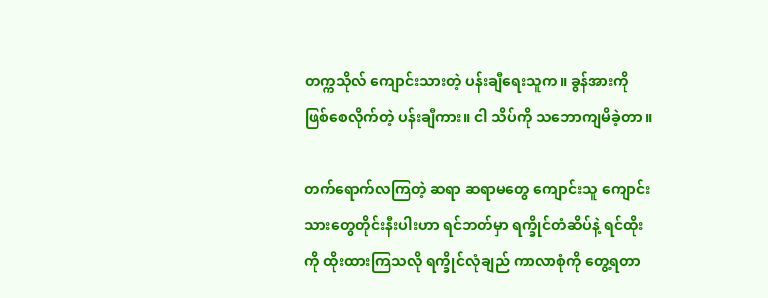တက္ကသိုလ် ကျောင်းသားတဲ့ ပန်းချီရေးသူက။ ခွန်အားကို ဖြစ်စေလိုက်တဲ့ ပန်းချီကား။ ငါ သိပ်ကို သဘောကျမိခဲ့တာ။

တက်ရောက်လကြတဲ့ ဆရာ ဆရာမတွေ ကျောင်းသူ ကျောင်းသားတွေတိုင်းနီးပါးဟာ ရင်ဘတ်မှာ ရက္ခိုင်တံဆိပ်နဲ့ ရင်ထိုးကို ထိုးထားကြသလို ရက္ခိုင်လုံချည် ကာလာစုံကို တွေ့ရတာ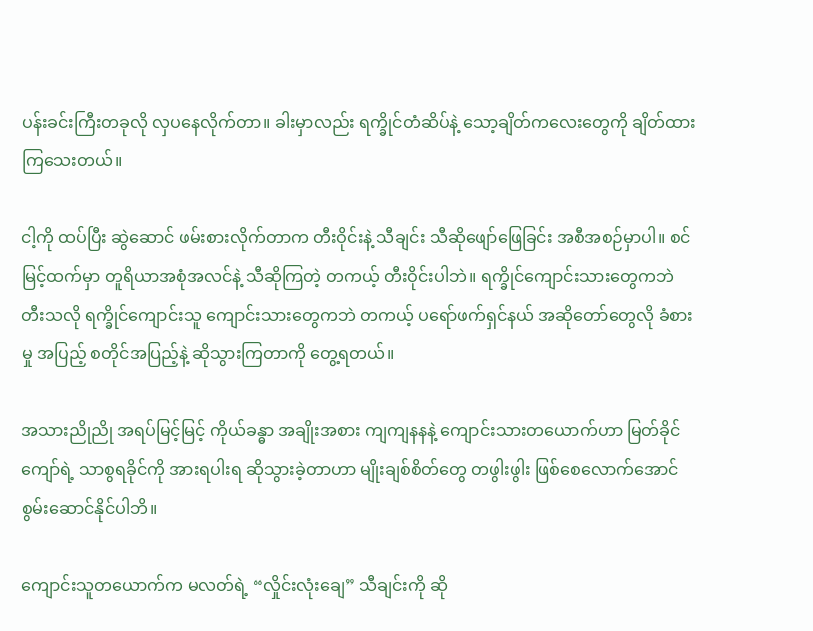ပန်းခင်းကြီးတခုလို လှပနေလိုက်တာ။ ခါးမှာလည်း ရက္ခိုင်တံဆိပ်နဲ့ သော့ချိတ်ကလေးတွေကို ချိတ်ထားကြသေးတယ်။

ငါ့ကို ထပ်ပြီး ဆွဲဆောင် ဖမ်းစားလိုက်တာက တီးဝိုင်းနဲ့ သီချင်း သီဆိုဖျော်ဖြေခြင်း အစီအစဉ်မှာပါ။ စင်မြင့်ထက်မှာ တူရိယာအစုံအလင်နဲ့ သီဆိုကြတဲ့ တကယ့် တီးဝိုင်းပါဘဲ။ ရက္ခိုင်ကျောင်းသားတွေကဘဲ တီးသလို ရက္ခိုင်ကျောင်းသူ ကျောင်းသားတွေကဘဲ တကယ့် ပရော်ဖက်ရှင်နယ် အဆိုတော်တွေလို ခံစားမှု အပြည့် စတိုင်အပြည့်နဲ့ ဆိုသွားကြတာကို တွေ့ရတယ်။

အသားညိုညို အရပ်မြင့်မြင့် ကိုယ်ခန္ဓာ အချိုးအစား ကျကျနနနဲ့ ကျောင်းသားတယောက်ဟာ မြတ်ခိုင်ကျော်ရဲ့ သာစွရခိုင်ကို အားရပါးရ ဆိုသွားခဲ့တာဟာ မျိုးချစ်စိတ်တွေ တဖွါးဖွါး ဖြစ်စေလောက်အောင် စွမ်းဆောင်နိုင်ပါဘိ။

ကျောင်းသူတယောက်က မလတ်ရဲ့ “လှိုင်းလုံးချေ” သီချင်းကို ဆို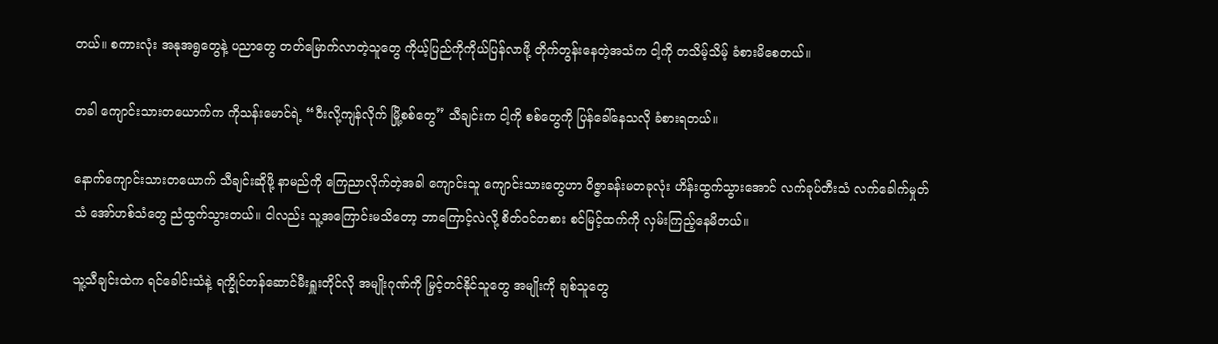တယ်။ စကားလုံး အနုအရွတွေနဲ့ ပညာတွေ တတ်မြောက်လာတဲ့သူတွေ ကိုယ့်ပြည်ကိုကိုယ်ပြန်လာဖို့ တိုက်တွန်းနေတဲ့အသံက ငါ့ကို တသိမ့်သိမ့် ခံစားမိစေတယ်။

တခါ ကျောင်းသားတယောက်က ကိုသန်းမောင်ရဲ့ “ဝီးလို့ကျန်လိုက် မြို့စစ်တွေ” သီချင်းက ငါ့ကို စစ်တွေကို ပြန်ခေါ်နေသလို ခံစားရတယ်။

နောက်ကျောင်းသားတယောက် သီချင်းဆိုဖို့ နာမည်ကို ကြေညာလိုက်တဲ့အခါ ကျောင်းသူ ကျောင်းသားတွေဟာ ဝိဇ္ဇာခန်းမတခုလုံး ဟိန်းထွက်သွားအောင် လက်ခုပ်တီးသံ လက်ခေါက်မှုတ်သံ အော်ဟစ်သံတွေ ညံထွက်သွားတယ်။ ငါလည်း သူ့အကြောင်းမသိတော့ ဘာကြောင့်လဲလို့ စိတ်ဝင်တစား စင်မြင့်ထက်ကို လှမ်းကြည့်နေမိတယ်။

သူ့သီချင်းထဲက ရင်ခေါင်းသံနဲ့ ရက္ခိုင်တန်ဆောင်မီးရှူးတိုင်လို အမျိုးဂုဏ်ကို မြှင့်တင်နိုင်သူတွေ အမျိုးကို ချစ်သူတွေ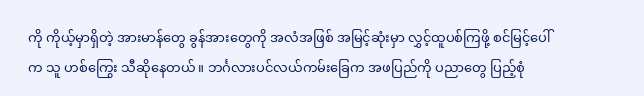ကို ကိုယ့်မှာရှိတဲ့ အားမာန်တွေ ခွန်အားတွေကို အလံအဖြစ် အမြင့်ဆုံးမှာ လွှင့်ထူပစ်ကြဖို့ စင်မြင့်ပေါ်က သူ ဟစ်ကြွေး သီဆိုနေတယ်။ ဘင်္ဂလားပင်လယ်ကမ်းခြေက အဖပြည်ကို ပညာတွေ ပြည့်စုံ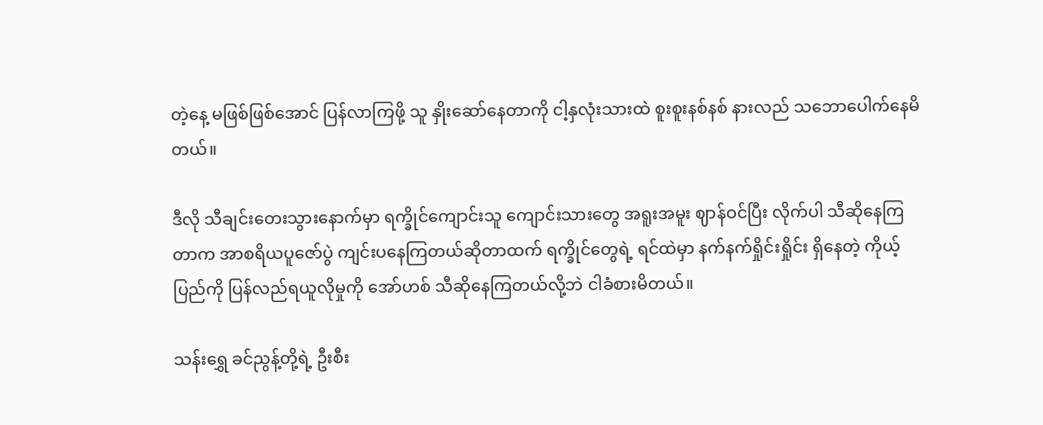တဲ့နေ့ မဖြစ်ဖြစ်အောင် ပြန်လာကြဖို့ သူ နှိုးဆော်နေတာကို ငါ့နှလုံးသားထဲ စူးစူးနစ်နစ် နားလည် သဘောပေါက်နေမိတယ်။

ဒီလို သီချင်းတေးသွားနောက်မှာ ရက္ခိုင်ကျောင်းသူ ကျောင်းသားတွေ အရူးအမူး ဈာန်ဝင်ပြီး လိုက်ပါ သီဆိုနေကြတာက အာစရိယပူဇော်ပွဲ ကျင်းပနေကြတယ်ဆိုတာထက် ရက္ခိုင်တွေရဲ့ ရင်ထဲမှာ နက်နက်ရှိုင်းရှိုင်း ရှိနေတဲ့ ကိုယ့်ပြည်ကို ပြန်လည်ရယူလိုမှုကို အော်ဟစ် သီဆိုနေကြတယ်လို့ဘဲ ငါခံစားမိတယ်။

သန်းရွှေ ခင်ညွန့်တို့ရဲ့ ဦးစီး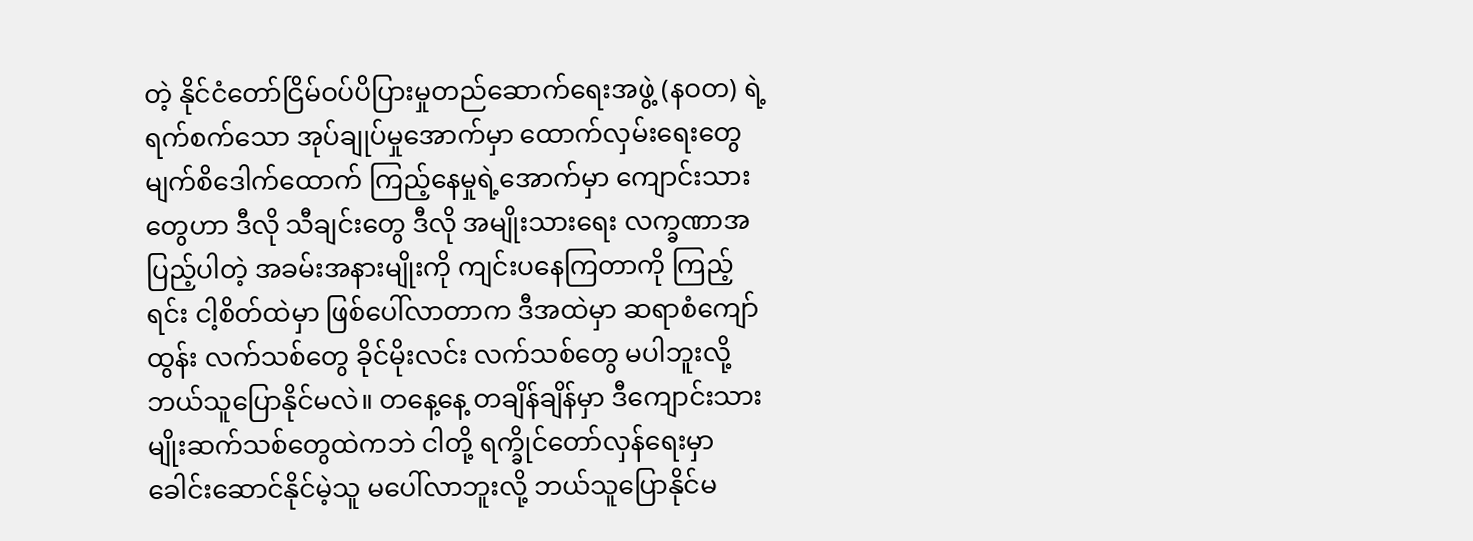တဲ့ နိုင်ငံတော်ငြိမ်ဝပ်ပိပြားမှုတည်ဆောက်ရေးအဖွဲ့ (နဝတ) ရဲ့ ရက်စက်သော အုပ်ချုပ်မှုအောက်မှာ ထောက်လှမ်းရေးတွေ မျက်စိဒေါက်ထောက် ကြည့်နေမှုရဲ့အောက်မှာ ကျောင်းသားတွေဟာ ဒီလို သီချင်းတွေ ဒီလို အမျိုးသားရေး လက္ခဏာအပြည့်ပါတဲ့ အခမ်းအနားမျိုးကို ကျင်းပနေကြတာကို ကြည့်ရင်း ငါ့စိတ်ထဲမှာ ဖြစ်ပေါ်လာတာက ဒီအထဲမှာ ဆရာစံကျော်ထွန်း လက်သစ်တွေ ခိုင်မိုးလင်း လက်သစ်တွေ မပါဘူးလို့ ဘယ်သူပြောနိုင်မလဲ။ တနေ့နေ့ တချိန်ချိန်မှာ ဒီကျောင်းသားမျိုးဆက်သစ်တွေထဲကဘဲ ငါတို့ ရက္ခိုင်တော်လှန်ရေးမှာ ခေါင်းဆောင်နိုင်မဲ့သူ မပေါ်လာဘူးလို့ ဘယ်သူပြောနိုင်မ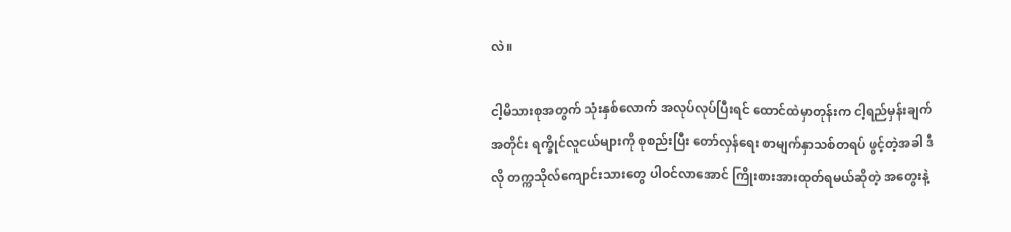လဲ။

ငါ့မိသားစုအတွက် သုံးနှစ်လောက် အလုပ်လုပ်ပြီးရင် ထောင်ထဲမှာတုန်းက ငါ့ရည်မှန်းချက်အတိုင်း ရက္ခိုင်လူငယ်များကို စုစည်းပြီး တော်လှန်ရေး စာမျက်နှာသစ်တရပ် ဖွင့်တဲ့အခါ ဒီလို တက္ကသိုလ်ကျောင်းသားတွေ ပါဝင်လာအောင် ကြိုးစားအားထုတ်ရမယ်ဆိုတဲ့ အတွေးနဲ့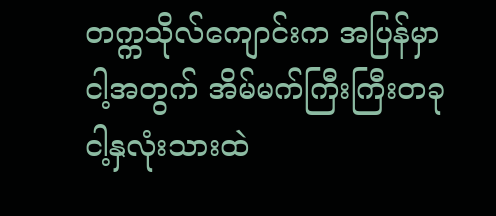တက္ကသိုလ်ကျောင်းက အပြန်မှာ ငါ့အတွက် အိမ်မက်ကြီးကြီးတခု ငါ့နှလုံးသားထဲ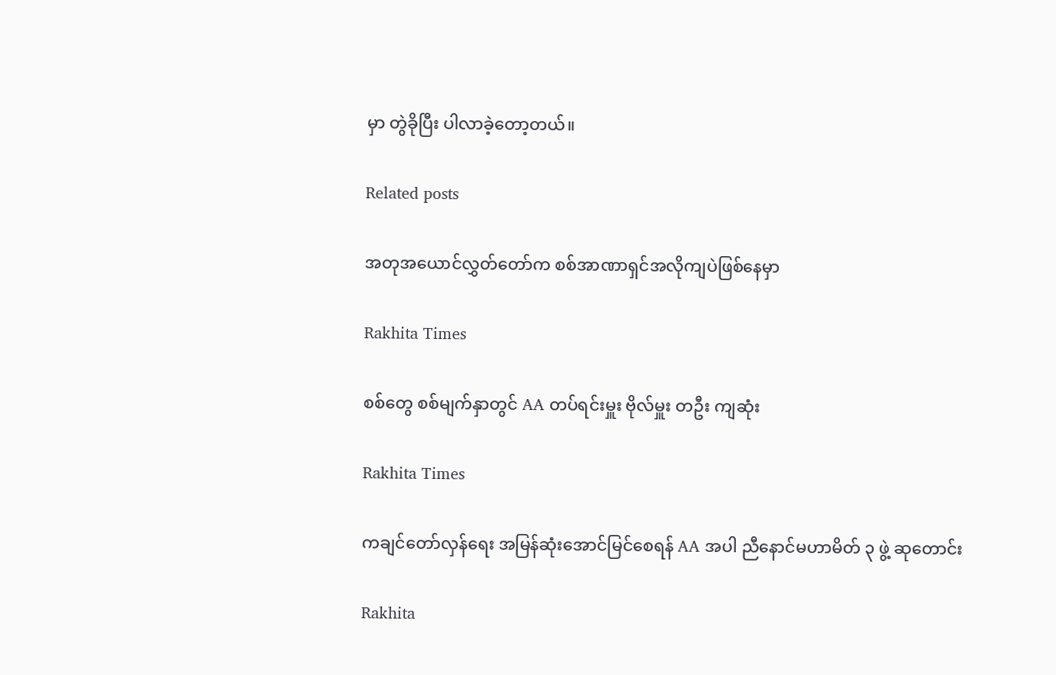မှာ တွဲခိုပြီး ပါလာခဲ့တော့တယ်။

Related posts

အတုအယောင်လွှတ်တော်က စစ်အာဏာရှင်အလိုကျပဲဖြစ်နေမှာ

Rakhita Times

စစ်တွေ စစ်မျက်နှာတွင် AA တပ်ရင်းမှူး ဗိုလ်မှူး တဦး ကျဆုံး

Rakhita Times

ကချင်တော်လှန်ရေး အမြန်ဆုံးအောင်မြင်စေရန် AA အပါ ညီနောင်မဟာမိတ် ၃ ဖွဲ့ ဆုတောင်း

Rakhita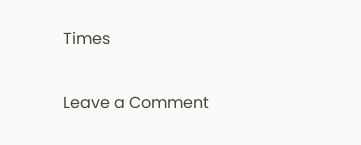Times

Leave a Comment